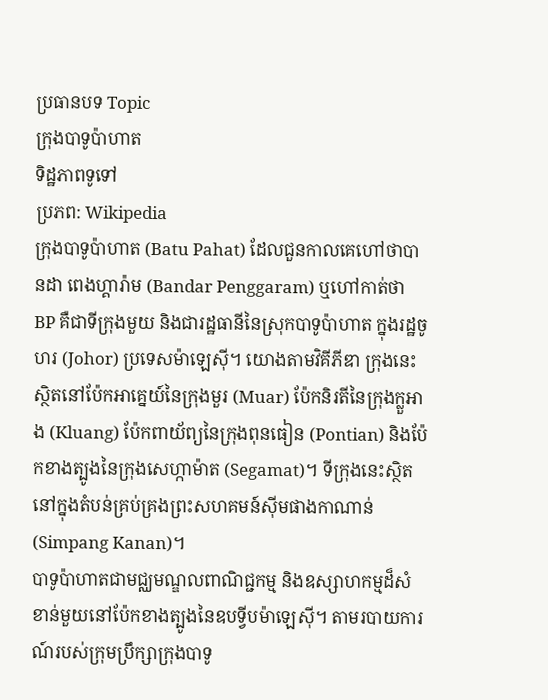ប្រធានបទ Topic
ក្រុងបាទូប៉ាហាត
ទិដ្ឋភាពទូទៅ
ប្រភព: Wikipedia
ក្រុងបាទូប៉ាហាត (Batu Pahat) ដែលជួនកាលគេហៅថាបានដា ពេងហ្គារ៉ាម (Bandar Penggaram) ឬហៅកាត់ថា BP គឺជាទីក្រុងមួយ និងជារដ្ឋធានីនៃស្រុកបាទូប៉ាហាត ក្នុងរដ្ឋចូហរ (Johor) ប្រទេសម៉ាឡេស៊ី។ យោងតាមវិគីភីឌា ក្រុងនេះស្ថិតនៅប៉ែកអាគ្នេយ៍នៃក្រុងមួរ (Muar) ប៉ែកនិរតីនៃក្រុងក្លួអាង (Kluang) ប៉ែកពាយ័ព្យនៃក្រុងពុនធៀន (Pontian) និងប៉ែកខាងត្បូងនៃក្រុងសេហ្កាម៉ាត (Segamat)។ ទីក្រុងនេះស្ថិតនៅក្នុងតំបន់គ្រប់គ្រងព្រះសហគមន៍ស៊ីមផាងកាណាន់ (Simpang Kanan)។
បាទូប៉ាហាតជាមជ្ឈមណ្ឌលពាណិជ្ជកម្ម និងឧស្សាហកម្មដ៏សំខាន់មួយនៅប៉ែកខាងត្បូងនៃឧបទ្វីបម៉ាឡេស៊ី។ តាមរបាយការណ៍របស់ក្រុមប្រឹក្សាក្រុងបាទូ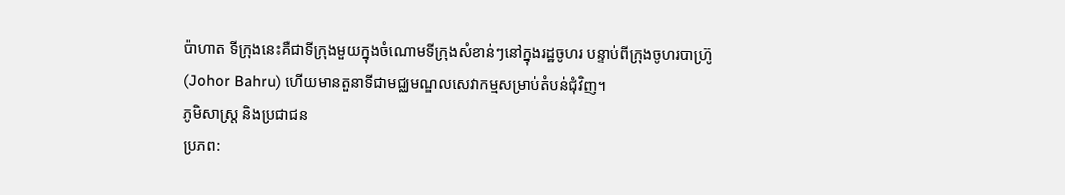ប៉ាហាត ទីក្រុងនេះគឺជាទីក្រុងមួយក្នុងចំណោមទីក្រុងសំខាន់ៗនៅក្នុងរដ្ឋចូហរ បន្ទាប់ពីក្រុងចូហរបាហ៊្រូ (Johor Bahru) ហើយមានតួនាទីជាមជ្ឈមណ្ឌលសេវាកម្មសម្រាប់តំបន់ជុំវិញ។
ភូមិសាស្ត្រ និងប្រជាជន
ប្រភព: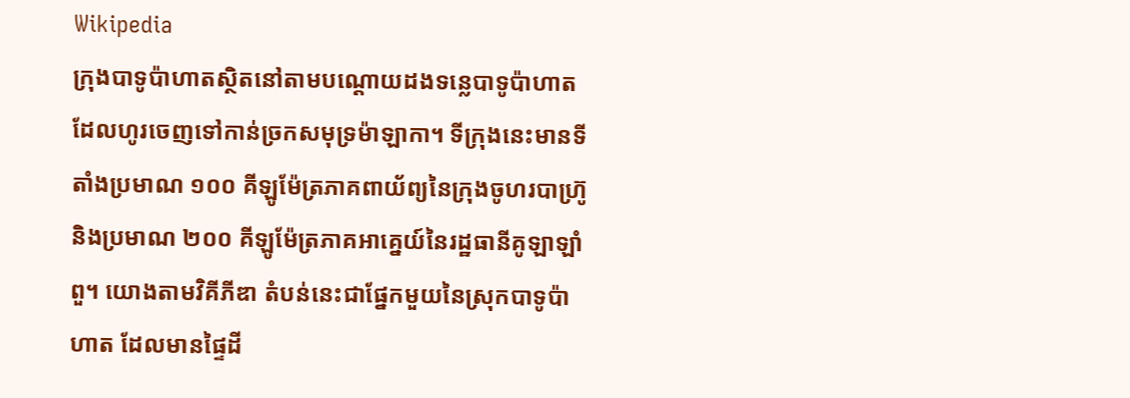Wikipedia
ក្រុងបាទូប៉ាហាតស្ថិតនៅតាមបណ្តោយដងទន្លេបាទូប៉ាហាត ដែលហូរចេញទៅកាន់ច្រកសមុទ្រម៉ាឡាកា។ ទីក្រុងនេះមានទីតាំងប្រមាណ ១០០ គីឡូម៉ែត្រភាគពាយ័ព្យនៃក្រុងចូហរបាហ៊្រូ និងប្រមាណ ២០០ គីឡូម៉ែត្រភាគអាគ្នេយ៍នៃរដ្ឋធានីគូឡាឡាំពួ។ យោងតាមវិគីភីឌា តំបន់នេះជាផ្នែកមួយនៃស្រុកបាទូប៉ាហាត ដែលមានផ្ទៃដី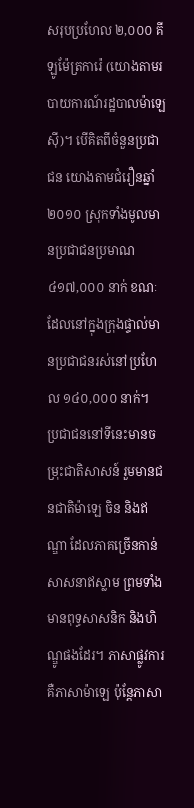សរុបប្រហែល ២,០០០ គីឡូម៉ែត្រការ៉េ (យោងតាមរបាយការណ៍រដ្ឋបាលម៉ាឡេស៊ី)។ បើគិតពីចំនួនប្រជាជន យោងតាមជំរឿនឆ្នាំ ២០១០ ស្រុកទាំងមូលមានប្រជាជនប្រមាណ ៤១៧,០០០ នាក់ ខណៈដែលនៅក្នុងក្រុងផ្ទាល់មានប្រជាជនរស់នៅប្រហែល ១៤០,០០០ នាក់។
ប្រជាជននៅទីនេះមានចម្រុះជាតិសាសន៍ រួមមានជនជាតិម៉ាឡេ ចិន និងឥណ្ឌា ដែលភាគច្រើនកាន់សាសនាឥស្លាម ព្រមទាំងមានពុទ្ធសាសនិក និងហិណ្ឌូផងដែរ។ ភាសាផ្លូវការគឺភាសាម៉ាឡេ ប៉ុន្តែភាសា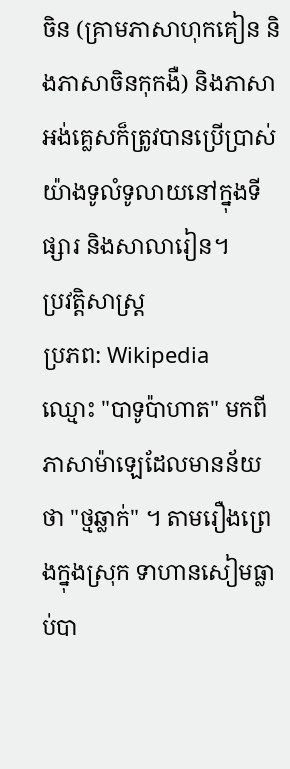ចិន (គ្រាមភាសាហុកគៀន និងភាសាចិនកុកងឺ) និងភាសាអង់គ្លេសក៏ត្រូវបានប្រើប្រាស់យ៉ាងទូលំទូលាយនៅក្នុងទីផ្សារ និងសាលារៀន។
ប្រវត្តិសាស្ត្រ
ប្រភព: Wikipedia
ឈ្មោះ "បាទូប៉ាហាត" មកពីភាសាម៉ាឡេដែលមានន័យថា "ថ្មឆ្លាក់" ។ តាមរឿងព្រេងក្នុងស្រុក ទាហានសៀមធ្លាប់បា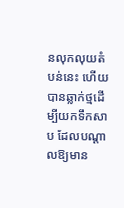នលុកលុយតំបន់នេះ ហើយបានឆ្លាក់ថ្មដើម្បីយកទឹកសាប ដែលបណ្តាលឱ្យមាន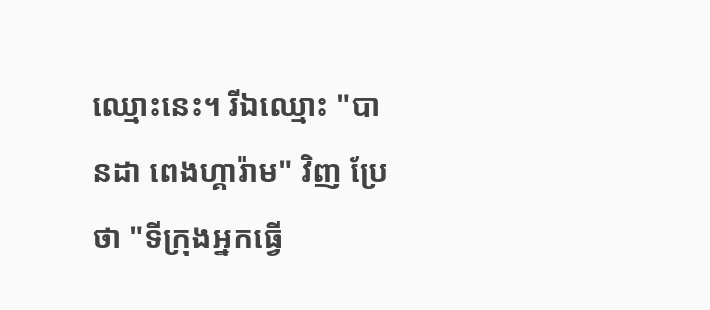ឈ្មោះនេះ។ រីឯឈ្មោះ "បានដា ពេងហ្គារ៉ាម" វិញ ប្រែថា "ទីក្រុងអ្នកធ្វើ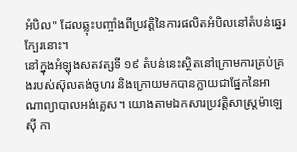អំបិល" ដែលឆ្លុះបញ្ចាំងពីប្រវត្តិនៃការផលិតអំបិលនៅតំបន់ឆ្នេរក្បែរនោះ។
នៅក្នុងអំឡុងសតវត្សទី ១៩ តំបន់នេះស្ថិតនៅក្រោមការគ្រប់គ្រងរបស់ស៊ុលតង់ចូហរ និងក្រោយមកបានក្លាយជាផ្នែកនៃអាណាព្យាបាលអង់គ្លេស។ យោងតាមឯកសារប្រវត្តិសាស្ត្រម៉ាឡេស៊ី កា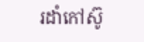រដាំកៅស៊ូ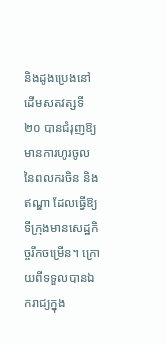និងដូងប្រេងនៅដើមសតវត្សទី ២០ បានជំរុញឱ្យមានការហូរចូលនៃពលករចិន និងឥណ្ឌា ដែលធ្វើឱ្យទីក្រុងមានសេដ្ឋកិច្ចរីកចម្រើន។ ក្រោយពីទទួលបានឯករាជ្យក្នុង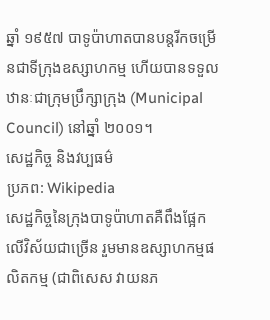ឆ្នាំ ១៩៥៧ បាទូប៉ាហាតបានបន្តរីកចម្រើនជាទីក្រុងឧស្សាហកម្ម ហើយបានទទួលឋានៈជាក្រុមប្រឹក្សាក្រុង (Municipal Council) នៅឆ្នាំ ២០០១។
សេដ្ឋកិច្ច និងវប្បធម៌
ប្រភព: Wikipedia
សេដ្ឋកិច្ចនៃក្រុងបាទូប៉ាហាតគឺពឹងផ្អែកលើវិស័យជាច្រើន រួមមានឧស្សាហកម្មផលិតកម្ម (ជាពិសេស វាយនភ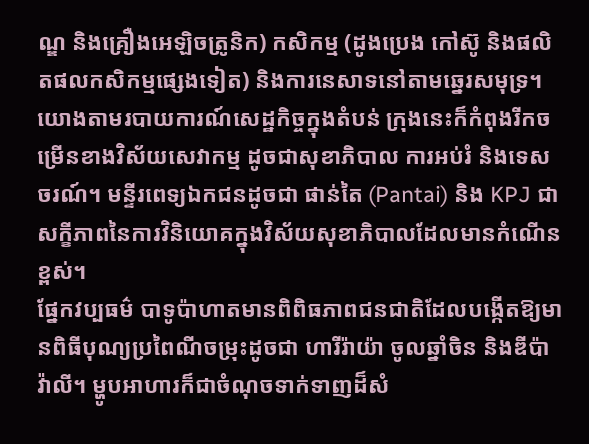ណ្ឌ និងគ្រឿងអេឡិចត្រូនិក) កសិកម្ម (ដូងប្រេង កៅស៊ូ និងផលិតផលកសិកម្មផ្សេងទៀត) និងការនេសាទនៅតាមឆ្នេរសមុទ្រ។ យោងតាមរបាយការណ៍សេដ្ឋកិច្ចក្នុងតំបន់ ក្រុងនេះក៏កំពុងរីកចម្រើនខាងវិស័យសេវាកម្ម ដូចជាសុខាភិបាល ការអប់រំ និងទេសចរណ៍។ មន្ទីរពេទ្យឯកជនដូចជា ផាន់តៃ (Pantai) និង KPJ ជាសក្ខីភាពនៃការវិនិយោគក្នុងវិស័យសុខាភិបាលដែលមានកំណើនខ្ពស់។
ផ្នែកវប្បធម៌ បាទូប៉ាហាតមានពិពិធភាពជនជាតិដែលបង្កើតឱ្យមានពិធីបុណ្យប្រពៃណីចម្រុះដូចជា ហារីរ៉ាយ៉ា ចូលឆ្នាំចិន និងឌីប៉ាវ៉ាលី។ ម្ហូបអាហារក៏ជាចំណុចទាក់ទាញដ៏សំ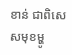ខាន់ ជាពិសេសមុខម្ហូ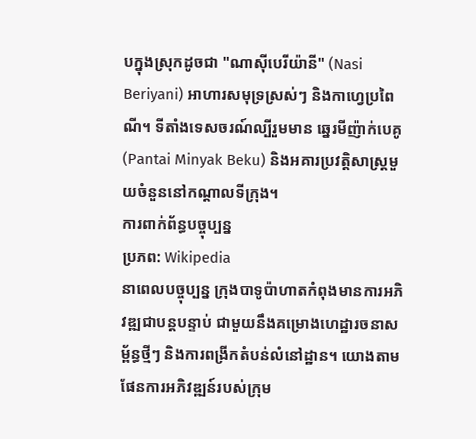បក្នុងស្រុកដូចជា "ណាស៊ីបេរីយ៉ានី" (Nasi Beriyani) អាហារសមុទ្រស្រស់ៗ និងកាហ្វេប្រពៃណី។ ទីតាំងទេសចរណ៍ល្បីរួមមាន ឆ្នេរមីញ៉ាក់បេគូ (Pantai Minyak Beku) និងអគារប្រវត្តិសាស្ត្រមួយចំនួននៅកណ្តាលទីក្រុង។
ការពាក់ព័ន្ធបច្ចុប្បន្ន
ប្រភព: Wikipedia
នាពេលបច្ចុប្បន្ន ក្រុងបាទូប៉ាហាតកំពុងមានការអភិវឌ្ឍជាបន្តបន្ទាប់ ជាមួយនឹងគម្រោងហេដ្ឋារចនាសម្ព័ន្ធថ្មីៗ និងការពង្រីកតំបន់លំនៅដ្ឋាន។ យោងតាមផែនការអភិវឌ្ឍន៍របស់ក្រុម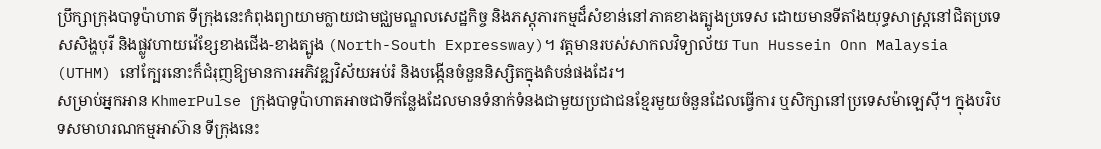ប្រឹក្សាក្រុងបាទូប៉ាហាត ទីក្រុងនេះកំពុងព្យាយាមក្លាយជាមជ្ឈមណ្ឌលសេដ្ឋកិច្ច និងភស្តុភារកម្មដ៏សំខាន់នៅភាគខាងត្បូងប្រទេស ដោយមានទីតាំងយុទ្ធសាស្ត្រនៅជិតប្រទេសសិង្ហបុរី និងផ្លូវហាយវ៉េខ្សែខាងជើង-ខាងត្បូង (North-South Expressway)។ វត្តមានរបស់សាកលវិទ្យាល័យ Tun Hussein Onn Malaysia (UTHM) នៅក្បែរនោះក៏ជំរុញឱ្យមានការអភិវឌ្ឍវិស័យអប់រំ និងបង្កើនចំនួននិស្សិតក្នុងតំបន់ផងដែរ។
សម្រាប់អ្នកអាន KhmerPulse ក្រុងបាទូប៉ាហាតអាចជាទីកន្លែងដែលមានទំនាក់ទំនងជាមួយប្រជាជនខ្មែរមួយចំនួនដែលធ្វើការ ឬសិក្សានៅប្រទេសម៉ាឡេស៊ី។ ក្នុងបរិបទសមាហរណកម្មអាស៊ាន ទីក្រុងនេះ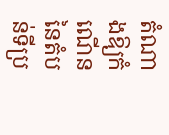តំណាងឱ្យកំណើននៃតំបន់ទីប្រ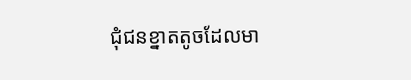ជុំជនខ្នាតតូចដែលមា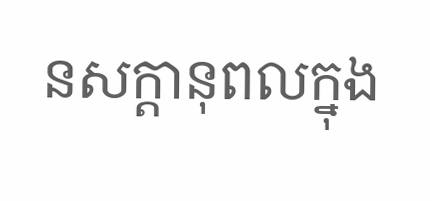នសក្តានុពលក្នុង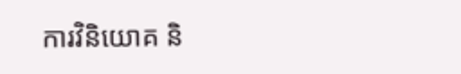ការវិនិយោគ និ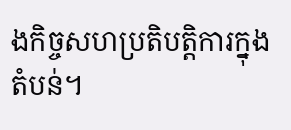ងកិច្ចសហប្រតិបត្តិការក្នុងតំបន់។